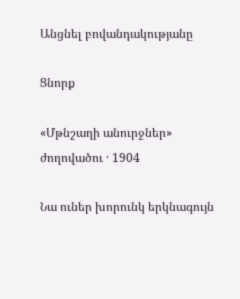Անցնել բովանդակությանը

Ցնորք

«Մթնշաղի անուրջներ» ժողովածու · 1904

Նա ուներ խորունկ երկնագույն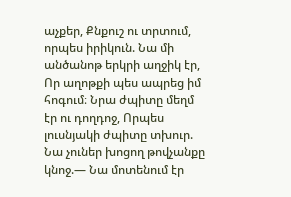աչքեր, Քնքուշ ու տրտում, որպես իրիկուն. Նա մի անծանոթ երկրի աղջիկ էր, Որ աղոթքի պես ապրեց իմ հոգում։ Նրա ժպիտը մեղմ էր ու դողդոջ, Որպես լուսնյակի ժպիտը տխուր. Նա չուներ խոցող թովչանքը կնոջ.— Նա մոտենում էր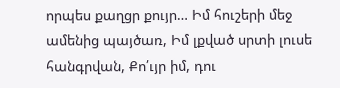որպես քաղցր քույր… Իմ հուշերի մեջ ամենից պայծառ, Իմ լքված սրտի լուսե հանգրվան, Քո՛ւյր իմ, դու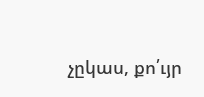չըկաս, քո՛ւյր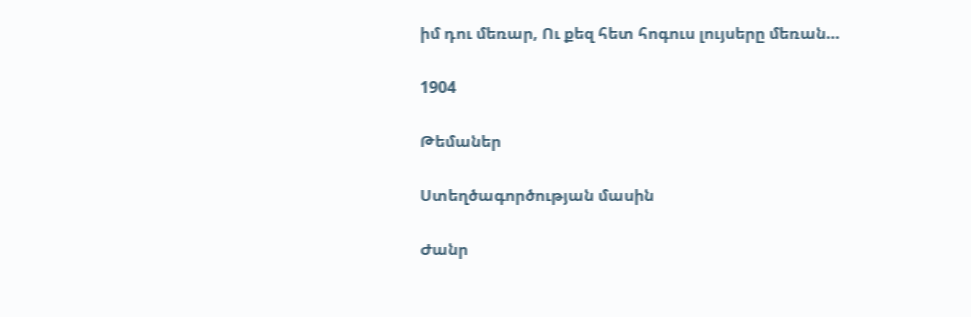իմ դու մեռար, Ու քեզ հետ հոգուս լույսերը մեռան…

1904

Թեմաներ

Ստեղծագործության մասին

Ժանր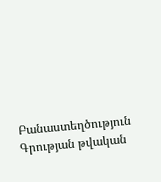Բանաստեղծություն
Գրության թվական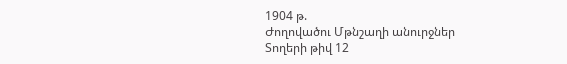1904 թ.
Ժողովածու Մթնշաղի անուրջներ
Տողերի թիվ 12